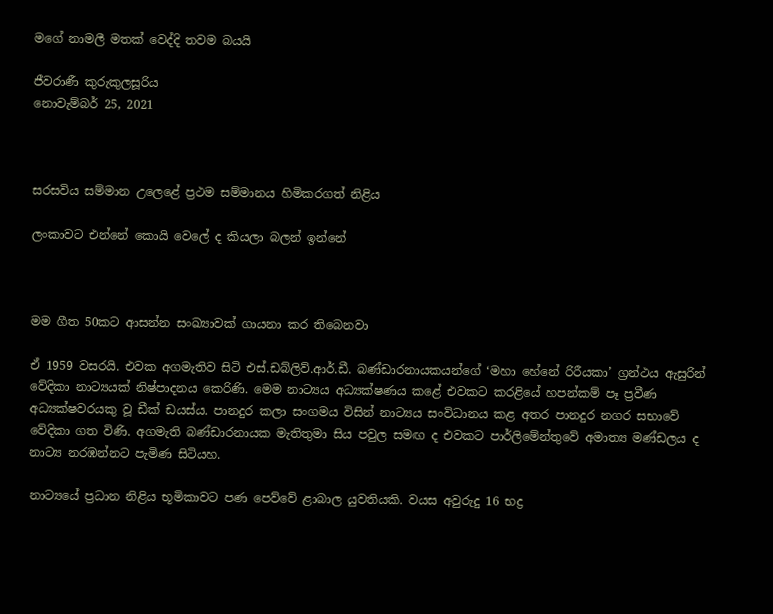මගේ නාමලී මතක් වෙද්දි තවම බයයි

ජීවරාණී කුරුකුලසූරිය
නොවැම්බර් 25, 2021



සරසවිය සම්මාන උලෙළේ ප්‍රථම සම්මානය හිමිකරගත් නිළිය

ලංකාවට එන්නේ කොයි වෙලේ ද කියලා බලන් ඉන්නේ



මම ගීත 50කට ආසන්න සංඛ්‍යාවක් ගායනා කර තිබෙනවා

ඒ 1959 වසරයි. එවක අගමැතිව සිටි එස්.ඩබ්ලිව්.ආර්.ඩී. බණ්ඩාරනායකයන්ගේ ‘මහා හේනේ රිරීයකා’ ග්‍රන්ථය ඇසුරින් වේදිකා නාට්‍යයක් නිෂ්පාදනය කෙරිණි. මෙම නාට්‍යය අධ්‍යක්ෂණය කළේ එවකට කරළියේ හපන්කම් පෑ ප්‍රවීණ අධ්‍යක්ෂවරයකු වූ ඩීක් ඩයස්ය. පානදුර කලා සංගමය විසින් නාට්‍යය සංවිධානය කළ අතර පානදුර නගර සභාවේ වේදිකා ගත විණි. අගමැති බණ්ඩාරනායක මැතිතුමා සිය පවුල සමඟ ද එවකට පාර්ලිමේන්තුවේ අමාත්‍ය මණ්ඩලය ද නාට්‍ය නරඹන්නට පැමිණ සිටියහ.

නාට්‍යයේ ප්‍රධාන නිළිය භූමිකාවට පණ පෙව්වේ ළාබාල යුවතියකි. වයස අවුරුදු 16 භද්‍ර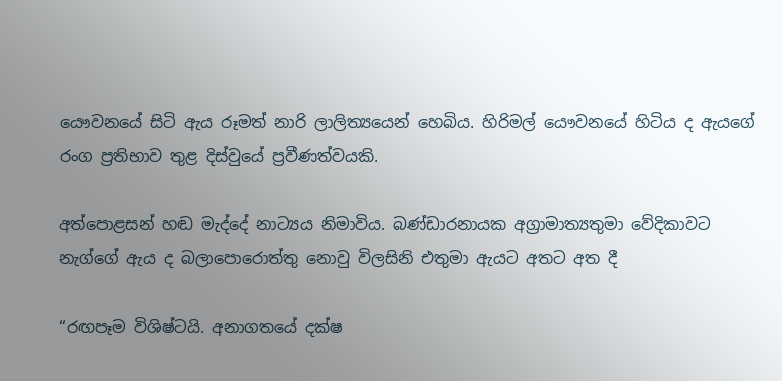යෞවනයේ සිටි ඇය රූමත් නාරි ලාලිත්‍යයෙන් හෙබිය. හිරිමල් යෞවනයේ හිටිය ද ඇයගේ රංග ප්‍රතිභාව තුළ දිස්වුයේ ප්‍රවීණත්වයකි.

අත්පොළසන් හඬ මැද්දේ නාට්‍යය නිමාවිය. බණ්ඩාරනායක අග්‍රාමාත්‍යතුමා වේදිකාවට නැග්ගේ ඇය ද බලාපොරොත්තු නොවු විලසිනි එතුමා ඇයට අතට අත දී

“රඟපෑම විශිෂ්ටයි. අනාගතයේ දක්ෂ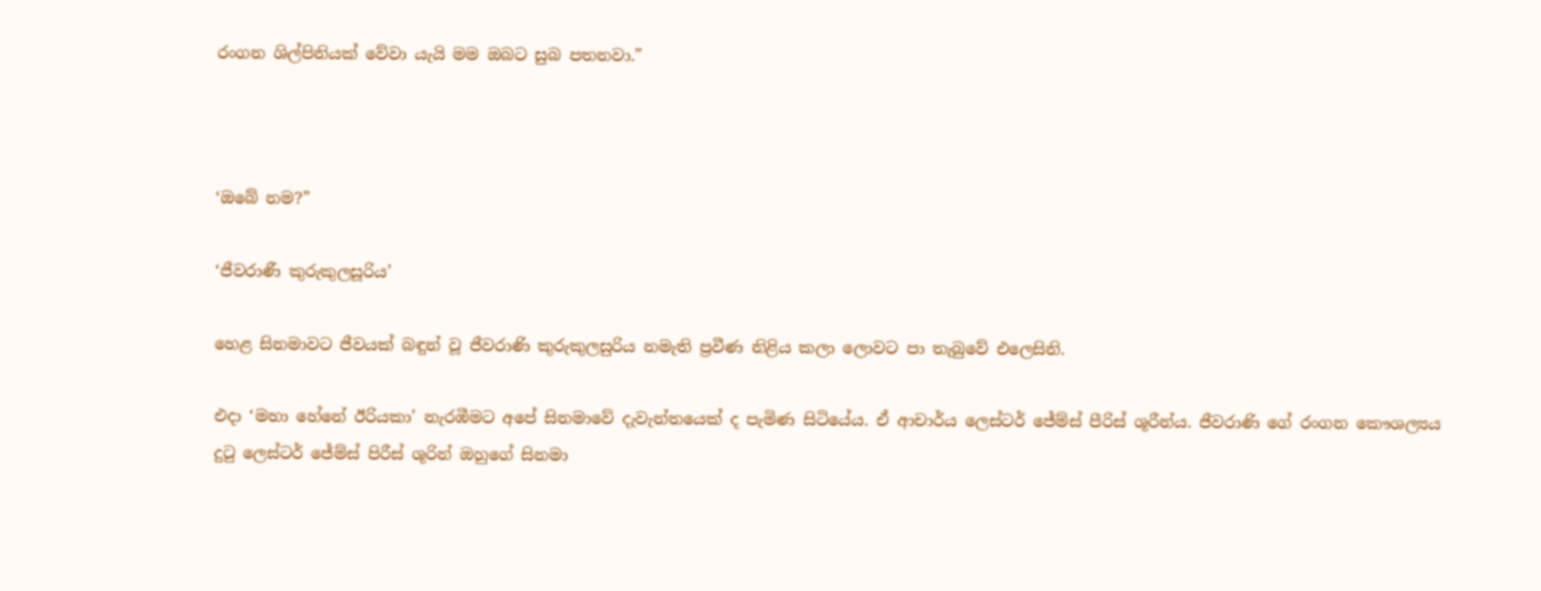රංගන ශිල්පිනියක් වේවා යැයි මම ඔබට සුබ පතනවා.”



‘ඔබේ නම?”

‘ජීවරාණී කුරුකුලසූරිය’

හෙළ සිනමාවට ජීවයක් බඳුන් වූ ජීවරාණි කුරුකුලසුරිය නමැති ප්‍රවීණ නිළිය කලා ලොවට පා තැබුවේ එලෙසිනි.

එදා ‘මහා හේනේ ඊරියකා’ නැරඹීමට අපේ සිනමාවේ දැවැන්තයෙක් ද පැමිණ සිටියේය. ඒ ආචාර්ය ලෙස්ටර් ජේම්ස් පීරිස් ශූරීන්ය. ජීවරාණි ගේ රංගන කෞශල්‍යය දුටු ලෙස්ටර් ජේම්ස් පිරීස් ශූරින් ඔහුගේ සිනමා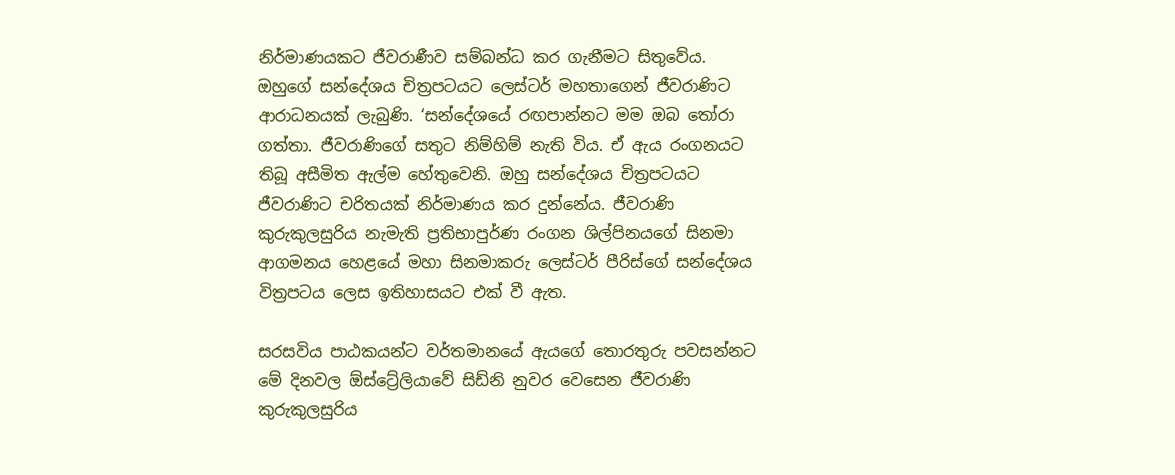නිර්මාණයකට ජීවරාණීව සම්බන්ධ කර ගැනීමට සිතුවේය. ඔහුගේ සන්දේශය චිත්‍රපටයට ලෙස්ටර් මහතාගෙන් ජීවරාණිට ආරාධනයක් ලැබුණි. ‘සන්දේශයේ රඟපාන්නට මම ඔබ තෝරා ගත්තා. ජීවරාණිගේ සතුට නිම්හිම් නැති විය. ඒ ඇය රංගනයට තිබූ අසීමිත ඇල්ම හේතුවෙනි. ඔහු සන්දේශය චිත්‍රපටයට ජීවරාණිට චරිතයක් නිර්මාණය කර දුන්නේය. ජීවරාණි කුරුකුලසුරිය නැමැති ප්‍රතිභාපුර්ණ රංගන ශිල්පිනයගේ සිනමා ආගමනය හෙළයේ මහා සිනමාකරු ලෙස්ටර් පීරිස්ගේ සන්දේශය විත්‍රපටය ලෙස ඉතිහාසයට එක් වී ඇත.

සරසවිය පාඨකයන්ට වර්තමානයේ ඇයගේ තොරතුරු පවසන්නට මේ දිනවල ඕස්ට්‍රේලියාවේ සිඩ්නි නුවර වෙසෙන ජීවරාණි කුරුකුලසුරිය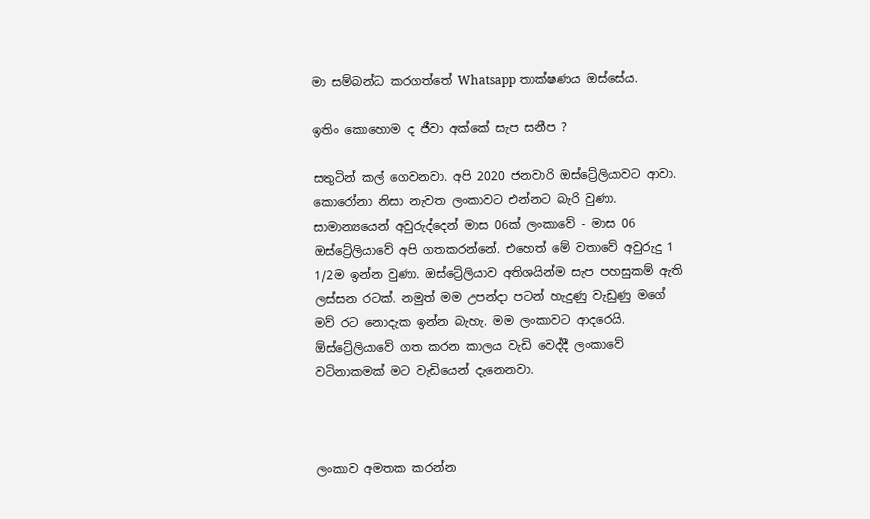මා සම්බන්ධ කරගත්තේ Whatsapp තාක්ෂණය ඔස්සේය.

ඉතිං කොහොම ද ජීවා අක්කේ සැප සනීප ?

සතුටින් කල් ගෙවනවා. අපි 2020 ජනවාරි ඔස්ට්‍රේලියාවට ආවා. කොරෝනා නිසා නැවත ලංකාවට එන්නට බැරි වුණා. සාමාන්‍යයෙන් අවුරුද්දෙන් මාස 06ක් ලංකාවේ - මාස 06 ඔස්ට්‍රේලියාවේ අපි ගතකරන්නේ. එහෙත් මේ වතාවේ අවුරුදු 1 1/2ම ඉන්න වුණා. ඔස්ට්‍රේලියාව අතිශයින්ම සැප පහසුකම් ඇති ලස්සන රටක්. නමුත් මම උපන්දා පටන් හැදුණු වැඩුණු මගේ මව් රට නොදැක ඉන්න බැහැ. මම ලංකාවට ආදරෙයි. ඕස්ට්‍රේලියාවේ ගත කරන කාලය වැඩි වෙද්දී ලංකාවේ වටිනාකමක් මට වැඩියෙන් දැනෙනවා.



ලංකාව අමතක කරන්න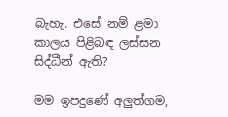බැහැ. එසේ නම් ළමා කාලය පිළිබඳ ලස්සන සිද්ධීන් ඇති?

මම ඉපදුණේ අලුත්ගම,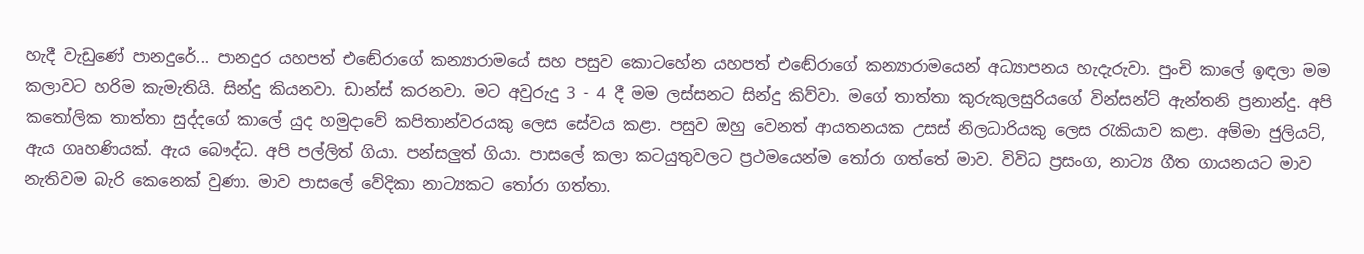හැදී වැඩුණේ පානදුරේ... පානදුර යහපත් එඬේරාගේ කන්‍යාරාමයේ සහ පසුව කොටහේන යහපත් එඬේරාගේ කන්‍යාරාමයෙන් අධ්‍යාපනය හැදැරුවා. පුංචි කාලේ ඉඳලා මම කලාවට හරිම කැමැතියි. සින්දු කියනවා. ඩාන්ස් කරනවා. මට අවුරුදු 3 - 4 දී මම ලස්සනට සින්දු කිව්වා. මගේ තාත්තා කුරුකුලසුරියගේ වින්සන්ට් ඇන්තනි ප්‍රනාන්දු. අපි කතෝලික තාත්තා සුද්දගේ කාලේ යුද හමුදාවේ කපිතාන්වරයකු ලෙස සේවය කළා. පසුව ඔහු වෙනත් ආයතනයක උසස් නිලධාරියකු ලෙස රැකියාව කළා. අම්මා ජුලියට්, ඇය ගෘහණියක්. ඇය බෞද්ධ. අපි පල්ලිත් ගියා. පන්සලුත් ගියා. පාසලේ කලා කටයුතුවලට ප්‍රථමයෙන්ම තෝරා ගත්තේ මාව. විවිධ ප්‍රසංග, නාට්‍ය ගීත ගායනයට මාව නැතිවම බැරි කෙනෙක් වුණා. මාව පාසලේ වේදිකා නාට්‍යකට තෝරා ගත්තා.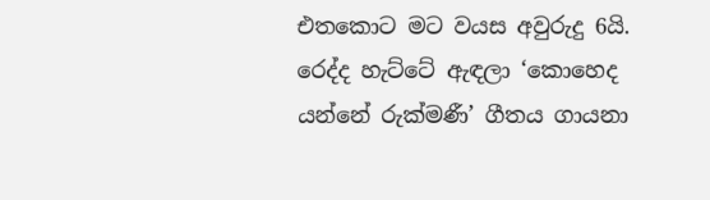එතකොට මට වයස අවුරුදු 6යි. රෙද්ද හැට්ටේ ඇඳලා ‘කොහෙද යන්නේ රුක්මණී’ ගීතය ගායනා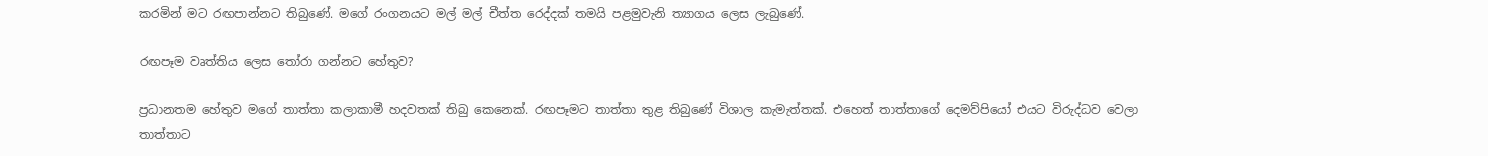කරමින් මට රඟපාන්නට තිබුණේ. මගේ රංගනයට මල් මල් චීත්ත රෙද්දක් තමයි පළමුවැනි ත්‍යාගය ලෙස ලැබුණේ.

රඟපෑම වෘත්තිය ලෙස තෝරා ගන්නට හේතුව?

ප්‍රධානතම හේතුව මගේ තාත්තා කලාකාමී හදවතක් තිබු කෙනෙක්. රඟපෑමට තාත්තා තුළ තිබුණේ විශාල කැමැත්තක්. එහෙත් තාත්තාගේ දෙමව්පියෝ එයට විරුද්ධව වෙලා තාත්තාට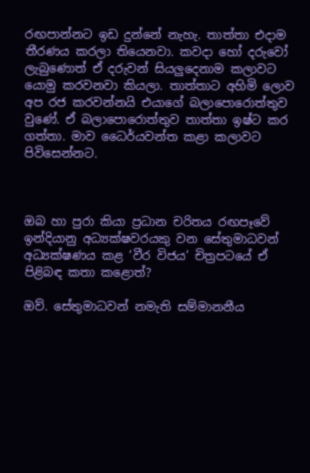රඟපාන්නට ඉඩ දුන්නේ නැහැ. තාත්තා එදාම තීරණය කරලා තියෙනවා. කවදා හෝ දරුවෝ ලැබුණොත් ඒ දරුවන් සියලුදෙනාම කලාවට යොමු කරවනවා කියලා. තාත්තාට අහිමි ලොව අප රජ කරවන්නයි එයාගේ බලාපොරොත්තුව වුණේ. ඒ බලාපොරොත්තුව තාත්තා ඉෂ්ට කර ගත්තා. මාව ධෛර්යවන්ත කළා කලාවට පිවිසෙන්නට.



ඔබ හා පුරා කියා ප්‍රධාන චරිතය රඟපෑවේ ඉන්දියානු අධ්‍යක්ෂවරයකු වන සේතුමාධවන් අධ්‍යක්ෂණය කළ ‘වීර විජය’ චිත්‍රපටයේ ඒ පිළිබඳ කතා කළොත්?

ඔව්. සේතුමාධවන් නමැති සම්මානනීය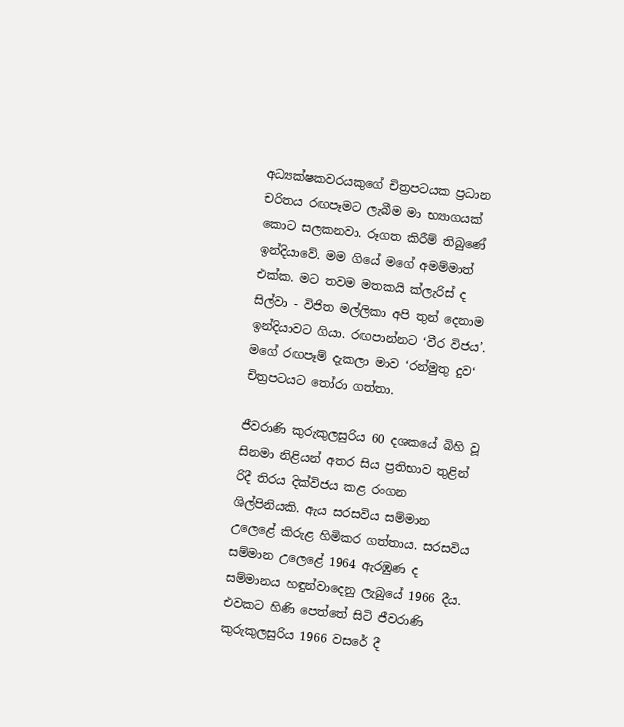අධ්‍යක්ෂකවරයකුගේ චිත්‍රපටයක ප්‍රධාන චරිතය රඟපෑමට ලැබීම මා භ්‍යාගයක් කොට සලකනවා. රූගත කිරීම් තිබුණේ ඉන්දියාවේ. මම ගියේ මගේ අමම්මාත් එක්ක. මට තවම මතකයි ක්ලැරිස් ද සිල්වා - විජිත මල්ලිකා අපි තුන් දෙනාම ඉන්දියාවට ගියා. රඟපාන්නට ‘වීර විජය’. මගේ රඟපෑම් දැකලා මාව ‘රන්මුතු දුව‘ චිත්‍රපටයට තෝරා ගත්තා.

ජීවරාණි කුරුකුලසුරිය 60 දශකයේ බිහි වූ සිනමා නිළියන් අතර සිය ප්‍රතිභාව තුළින් රිදී තිරය දික්විජය කළ රංගන ශිල්පිනියකි. ඇය සරසවිය සම්මාන උලෙළේ කිරුළ හිමිකර ගත්තාය. සරසවිය සම්මාන උලෙළේ 1964 ඇරඹුණ ද සම්මානය හඳුන්වාදෙනු ලැබුයේ 1966 දීය. එවකට හිණි පෙත්තේ සිටි ජීවරාණි කුරුකුලසුරිය 1966 වසරේ දී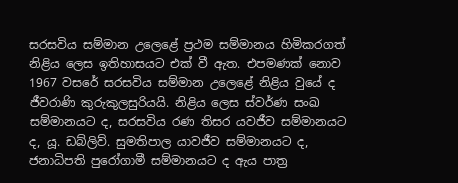සරසවිය සම්මාන උලෙළේ ප්‍රථම සම්මානය හිමිකරගත් නිළිය ලෙස ඉතිහාසයට එක් වී ඇත. එපමණක් නොව 1967 වසරේ සරසවිය සම්මාන උලෙළේ නිළිය වුයේ ද ජීවරාණි කුරුකුලසුරියයි. නිළිය ලෙස ස්වර්ණ සංඛ සම්මානයට ද, සරසවිය රණ තිසර යවජීව සම්මානයට ද, යූ. ඩබ්ලිව්. සුමතිපාල යාවජීව සම්මානයට ද, ජනාධිපති පුරෝගාමී සම්මානයට ද ඇය පාත්‍ර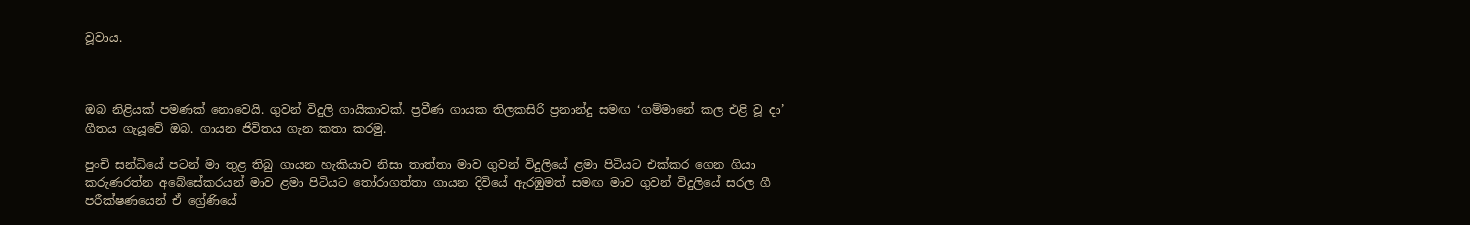වූවාය.



ඔබ නිළියක් පමණක් නොවෙයි. ගුවන් විදුලි ගායිකාවක්. ප්‍රවීණ ගායක තිලකසිරි ප්‍රනාන්දු සමඟ ‘ගම්මානේ කල එළි වූ දා’ ගීතය ගැයූවේ ඔබ. ගායන ජිවිතය ගැන කතා කරමු.

පුංචි සන්ධියේ පටන් මා තුළ තිබු ගායන හැකියාව නිසා තාත්තා මාව ගුවන් විදුලියේ ළමා පිටියට එක්කර ගෙන ගියා කරුණරත්න අබේසේකරයන් මාව ළමා පිටියට තෝරාගත්තා ගායන දිවියේ ඇරඹුමත් සමඟ මාව ගුවන් විදුලියේ සරල ගී පරීක්ෂණයෙන් ඒ ග්‍රේණියේ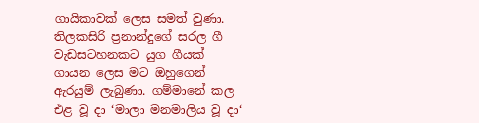ගායිකාවක් ලෙස සමත් වුණා. තිලකසිරි ප්‍රනාන්දුගේ සරල ගී වැඩසටහනකට යුග ගීයක් ගායන ලෙස මට ඔහුගෙන් ඇරයුම් ලැබුණා. ගම්මානේ කල එළ වූ දා ‘මාලා මනමාලිය වූ දා‘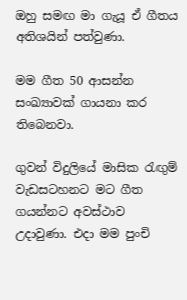ඔහු සමඟ මා ගැයූ ඒ ගීතය අතිශයින් පත්වුණා.

මම ගීත 50 ආසන්න සංඛ්‍යාවක් ගායනා කර තිබෙනවා.

ගුවන් විදුලියේ මාසික රැඟුම් වැඩසටහනට මට ගීත ගයන්නට අවස්ථාව උදාවුණා. එදා මම පුංචි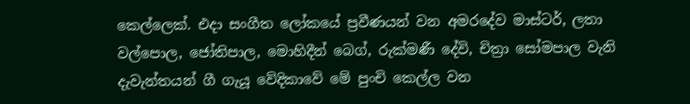කෙල්ලෙක්. එදා සංගීත ලෝකයේ ප්‍රවීණයන් වන අමරදේව මාස්ටර්, ලතා වල්පොල, ජෝතිපාල, මොහිදීන් බෙග්, රුක්මණී දේවි, චිත්‍රා සෝමපාල වැනි දැවැන්තයන් ගී ගැයූ වේදිකාවේ මේ පුංචි කෙල්ල වන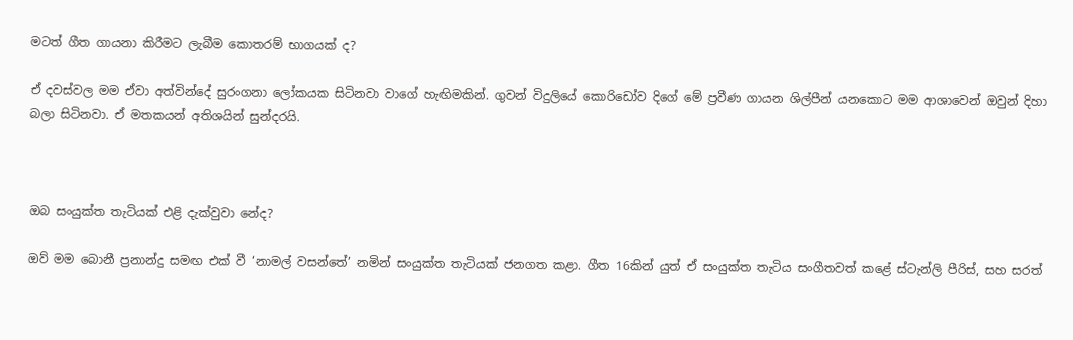මටත් ගීත ගායනා කිරීමට ලැබීම කොතරම් භාගයක් ද?

ඒ දවස්වල මම ඒවා අත්වින්දේ සුරංගනා ලෝකයක සිටිනවා වාගේ හැඟිමකින්. ගුවන් විදුලියේ කොරිඩෝව දිගේ මේ ප්‍රවීණ ගායන ශිල්පීන් යනකොට මම ආශාවෙන් ඔවුන් දිහා බලා සිටිනවා. ඒ මතකයන් අතිශයින් සුන්දරයි.



ඔබ සංයුක්ත තැටියක් එළි දැක්වුවා නේද?

ඔව් මම බොනී ප්‍රනාන්දු සමඟ එක් වී ‘නාමල් වසන්තේ’ නමින් සංයුක්ත තැටියක් ජනගත කළා. ගීත 16කින් යුත් ඒ සංයුක්ත තැටිය සංගීතවත් කළේ ස්ටැන්ලි පීරිස්, සහ සරත්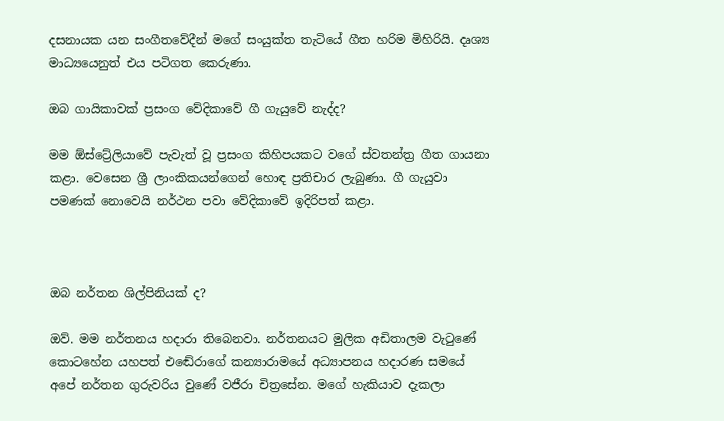දසනායක යන සංගීතවේදීන් මගේ සංයුක්ත තැටියේ ගීත හරිම මිහිරියි. දෘශ්‍ය මාධ්‍යයෙනුත් එය පටිගත කෙරුණා.

ඔබ ගායිකාවක් ප්‍රසංග වේදිකාවේ ගී ගැයුවේ නැද්ද?

මම ඕස්ට්‍රේලියාවේ පැවැත් වූ ප්‍රසංග කිහිපයකට වගේ ස්වතන්ත්‍ර ගීත ගායනා කළා. වෙසෙන ශ්‍රී ලාංකිකයන්ගෙන් හොඳ ප්‍රතිචාර ලැබුණා. ගී ගැයුවා පමණක් නොවෙයි නර්ථන පවා වේදිකාවේ ඉදිරිපත් කළා.



ඔබ නර්තන ශිල්පිනියක් ද?

ඔව්. මම නර්තනය හදාරා තිබෙනවා. නර්තනයට මුලික අඩිතාලම වැටුණේ කොටහේන යහපත් එඬේරාගේ කන්‍යාරාමයේ අධ්‍යාපනය හදාරණ සමයේ අපේ නර්තන ගුරුවරිය වුණේ වජීරා චිත්‍රසේන. මගේ හැකියාව දැකලා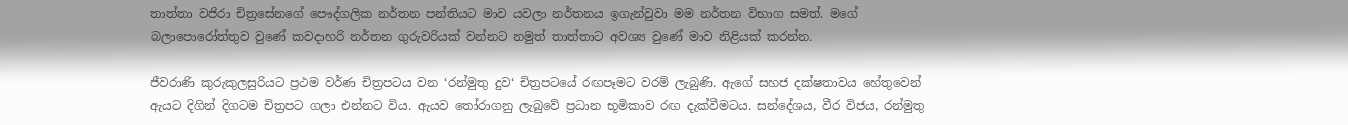තාත්තා වජිරා චිත්‍රසේනගේ පෞද්ගලික නර්තන පන්තියට මාව යවලා නර්තනය ඉගැන්වුවා මම නර්තන විභාග සමත්. මගේ බලාපොරෝත්තුව වුණේ කවදාහරි නර්තන ගුරුවරියක් වන්නට නමුත් තාත්තාට අවශ්‍ය වුණේ මාව නිළියක් කරන්න.

ජීවරාණි කුරුකුලසුරියට ප්‍රථම වර්ණ චිත්‍රපටය වන ‘රන්මුතු දුව‘ චිත්‍රපටයේ රඟපෑමට වරම් ලැබුණි. ඇගේ සහජ දක්ෂතාවය හේතුවෙන් ඇයට දිගින් දිගටම චිත්‍රපට ගලා එන්නට විය. ඇයව තෝරාගනු ලැබුවේ ප්‍රධාන භූමිකාව රඟ දැක්වීමටය. සන්දේශය, වීර විජය, රන්මුතු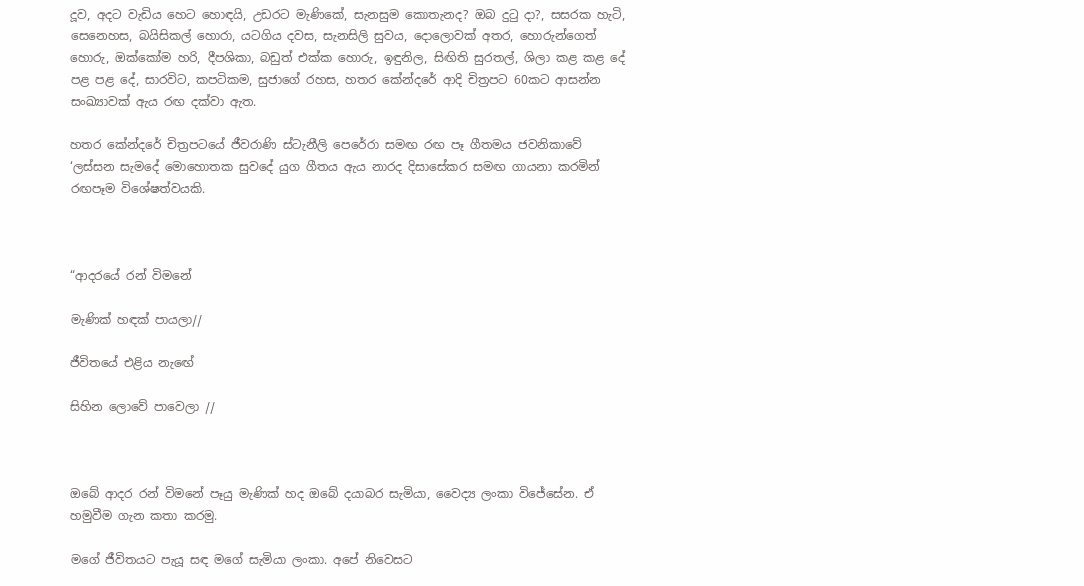දූව, අදට වැඩිය හෙට හොඳයි, උඩරට මැණිකේ, සැනසුම කොතැනද? ඔබ දුටු දා?, සසරක හැටි, සෙනෙහස, බයිසිකල් හොරා, යටගිය දවස, සැනසිලි සුවය, දොලොවක් අතර, හොරුන්ගෙත් හොරු, ඔක්කෝම හරි, දීපශිකා, බඩුත් එක්ක හොරු, ඉඳුනිල, සිඟිති සුරතල්, ශිලා කළ කළ දේ පළ පළ දේ, සාරවිට, කපටිකම, සුජාගේ රහස, හතර කේන්දරේ ආදි චිත්‍රපට 60කට ආසන්න සංඛ්‍යාවක් ඇය රඟ දක්වා ඇත.

හතර කේන්දරේ චිත්‍රපටයේ ජීවරාණි ස්ටැනීලි පෙරේරා සමඟ රඟ පෑ ගීතමය ජවනිකාවේ ‘ලස්සන සැමදේ මොහොතක සුවදේ යුග ගීතය ඇය නාරද දිසාසේකර සමඟ ගායනා කරමින් රඟපෑම විශේෂත්වයකි.



“ආදරයේ රන් විමනේ

මැණික් හඳක් පායලා//

ජීවිතයේ එළිය නැඟේ

සිහින ලොවේ පාවෙලා //



ඔබේ ආදර රන් විමනේ පෑයු මැණික් හද ඔබේ දයාබර සැමියා, වෛද්‍ය ලංකා විජේසේන. ඒ හමුවීම ගැන කතා කරමු.

මගේ ජීවිතයට පැයූ සඳ මගේ සැමියා ලංකා. අපේ නිවෙසට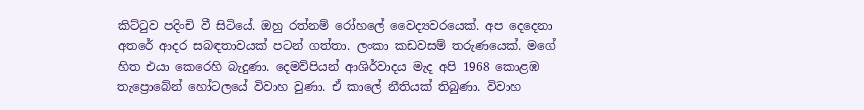කිට්ටුව පදිංචි වී සිටියේ. ඔහු රත්නම් රෝහලේ වෛද්‍යවරයෙක්. අප දෙදෙනා අතරේ ආදර සබඳතාවයක් පටන් ගත්තා. ලංකා කඩවසම් තරුණයෙක්. මගේ හිත එයා කෙරෙහි බැදුණා. දෙමව්පියන් ආශිර්වාදය මැද අපි 1968 කොළඹ තැප්‍රොබේන් හෝටලයේ විවාහ වුණා. ඒ කාලේ නීතියක් තිබුණා. විවාහ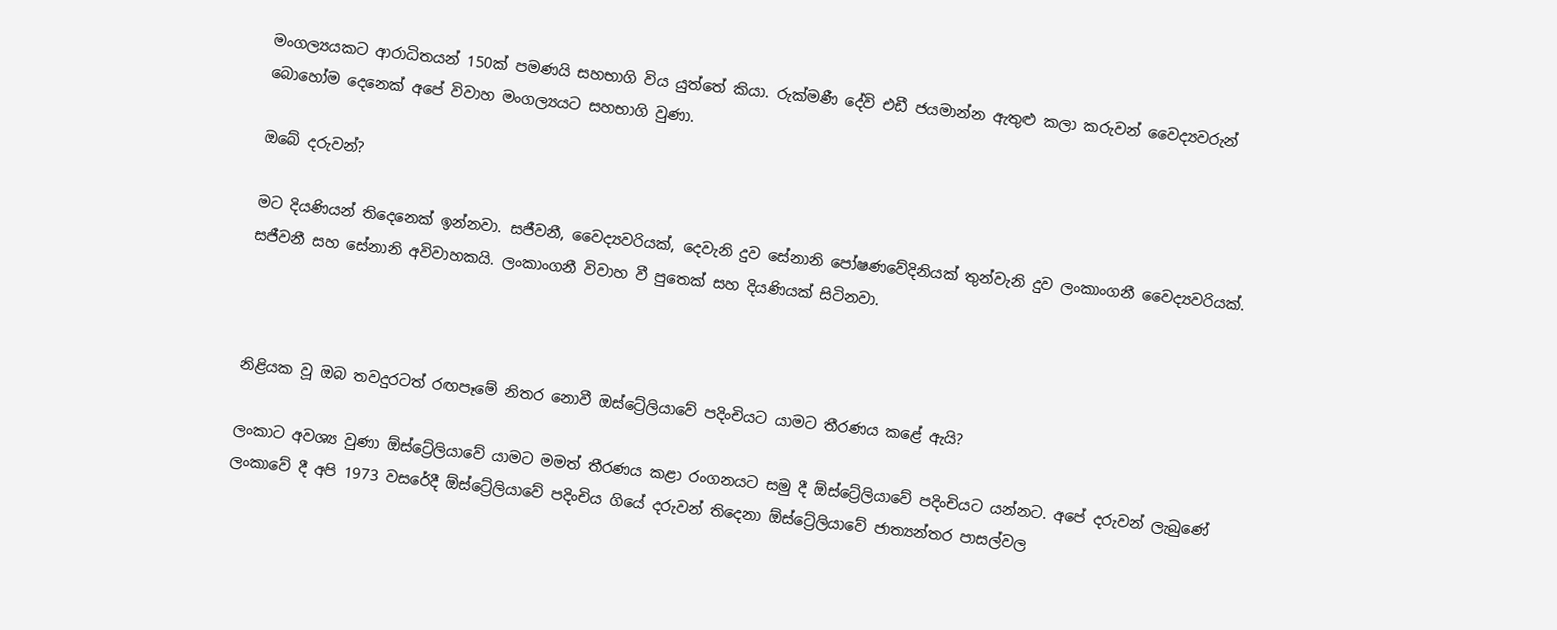මංගල්‍යයකට ආරාධිතයන් 150ක් පමණයි සහභාගි විය යුත්තේ කියා. රුක්මණී දේවි එඩී ජයමාන්න ඇතුළු කලා කරුවන් වෛද්‍යවරුන් බොහෝම දෙනෙක් අපේ විවාහ මංගල්‍යයට සහභාගි වුණා.

ඔබේ දරුවන්?

මට දියණියන් තිදෙනෙක් ඉන්නවා. සජීවනී, වෛද්‍යවරියක්, දෙවැනි දුව සේනානි පෝෂණවේදිනියක් තුන්වැනි දුව ලංකාංගනී වෛද්‍යවරියක්. සජීවනී සහ සේනානි අවිවාහකයි. ලංකාංගනී විවාහ වී පුතෙක් සහ දියණියක් සිටිනවා.



නිළියක වූ ඔබ තවදුරටත් රඟපෑමේ නිතර නොවී ඔස්ට්‍රේලියාවේ පදිංචියට යාමට තීරණය කළේ ඇයි?

ලංකාට අවශ්‍ය වුණා ඕස්ට්‍රේලියාවේ යාමට මමත් තීරණය කළා රංගනයට සමු දී ඕස්ට්‍රේලියාවේ පදිංචියට යන්නට. අපේ දරුවන් ලැබුණේ ලංකාවේ දී අපි 1973 වසරේදී ඕස්ට්‍රේලියාවේ පදිංචිය ගියේ දරුවන් තිදෙනා ඕස්ට්‍රේලියාවේ ජාත්‍යන්තර පාසල්වල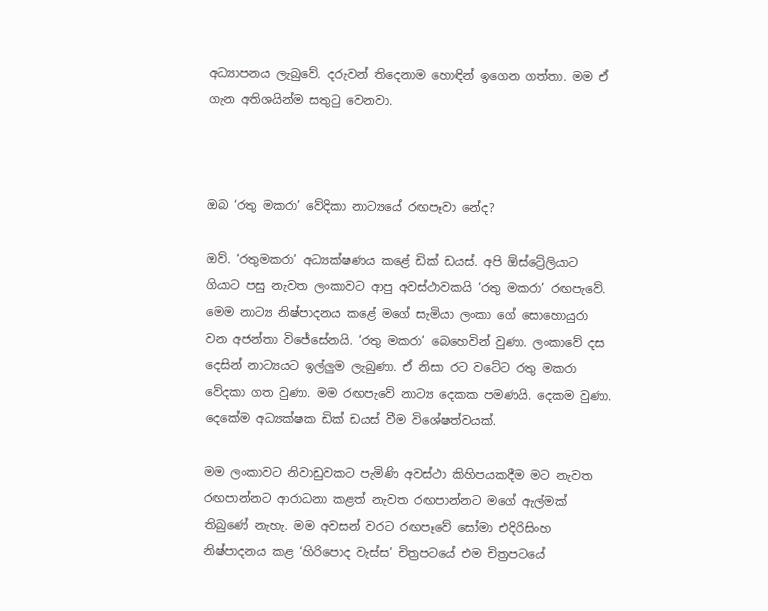අධ්‍යාපනය ලැබුවේ. දරුවන් තිදෙනාම හොඳින් ඉගෙන ගත්තා. මම ඒ ගැන අතිශයින්ම සතුටු වෙනවා.



ඔබ ‘රතු මකරා’ වේදිකා නාට්‍යයේ රඟපෑවා නේද?

ඔව්. ‘රතුමකරා’ අධ්‍යක්ෂණය කළේ ඩික් ඩයස්. අපි ඕස්ට්‍රේලියාට ගියාට පසු නැවත ලංකාවට ආපු අවස්ථාවකයි ‘රතු මකරා’ රඟපැවේ. මෙම නාට්‍ය නිෂ්පාදනය කළේ මගේ සැමියා ලංකා ගේ සොහොයුරා වන අජන්තා විජේසේනයි. ‘රතු මකරා’ බෙහෙවින් වුණා. ලංකාවේ දස දෙසින් නාට්‍යයට ඉල්ලුම ලැබුණා. ඒ නිසා රට වටේට රතු මකරා වේදකා ගත වුණා. මම රඟපැවේ නාට්‍ය දෙකක පමණයි. දෙකම වුණා. දෙකේම අධ්‍යක්ෂක ඩික් ඩයස් වීම විශේෂත්වයක්.

මම ලංකාවට නිවාඩුවකට පැමිණි අවස්ථා කිහිපයකදීම මට නැවත රඟපාන්නට ආරාධනා කළත් නැවත රඟපාන්නට මගේ ඇල්මක් තිබුණේ නැහැ. මම අවසන් වරට රඟපෑවේ සෝමා එදිරිසිංහ නිෂ්පාදනය කළ ‘හිරිපොද වැස්ස’ චිත්‍රපටයේ එම චිත්‍රපටයේ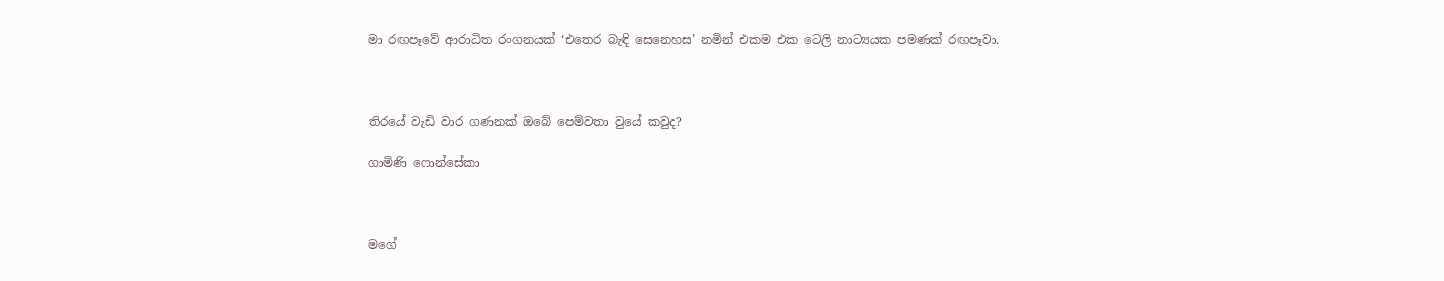මා රඟපෑවේ ආරාධිත රංගනයක් ‘එතෙර බැඳි සෙනෙහස’ නමින් එකම එක ටෙලි නාට්‍යයක පමණක් රඟපෑවා.



තිරයේ වැඩි වාර ගණනක් ඔබේ පෙම්වතා වුයේ කවුද?

ගාමිණි ෆොන්සේකා



මගේ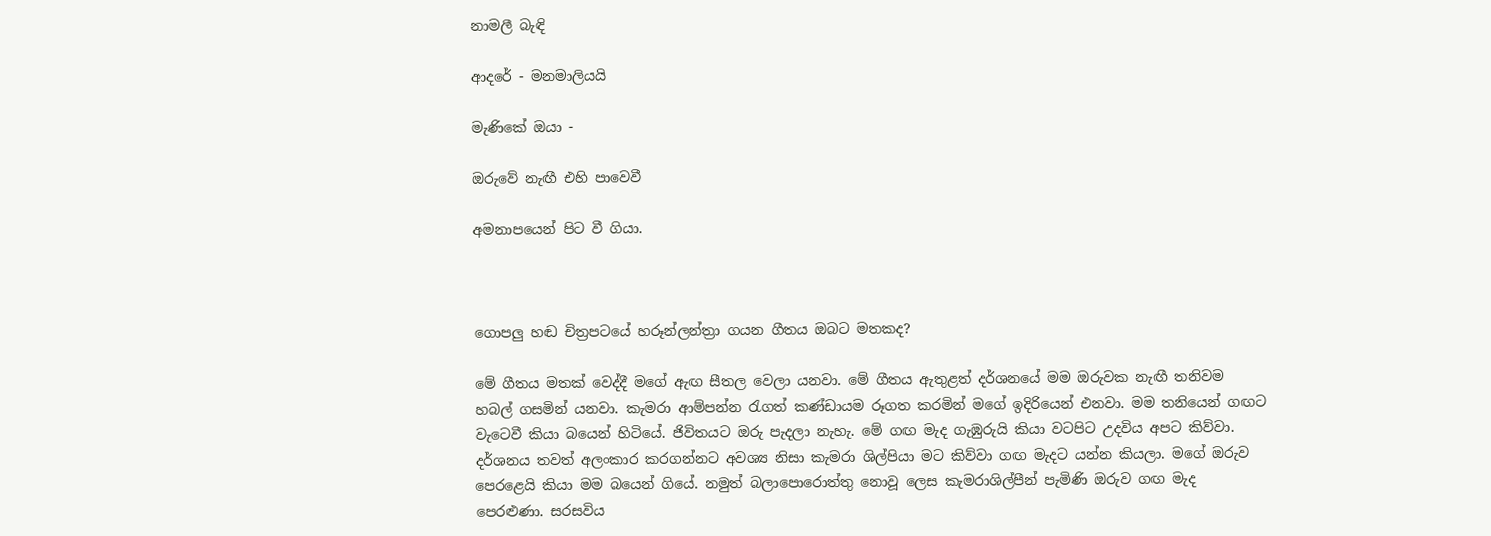නාමලී බැඳි

ආදරේ - මනමාලියයි

මැණිකේ ඔයා -

ඔරුවේ නැඟී එහි පාවෙවී

අමනාපයෙන් පිට වී ගියා.



ගොපලු හඬ චිත්‍රපටයේ හරූන්ලන්ත්‍රා ගයන ගීතය ඔබට මතකද?

මේ ගීතය මතක් වෙද්දී මගේ ඇඟ සීතල වෙලා යනවා. මේ ගීතය ඇතුළත් දර්ශනයේ මම ඔරුවක නැඟී තනිවම හබල් ගසමින් යනවා. කැමරා ආම්පන්න රැගත් කණ්ඩායම රූගත කරමින් මගේ ඉදිරියෙන් එනවා. මම තනියෙන් ගඟට වැටෙවී කියා බයෙන් හිටියේ. ජිවිතයට ඔරු පැදලා නැහැ. මේ ගඟ මැද ගැඹුරුයි කියා වටපිට උදවිය අපට කිව්වා. දර්ශනය තවත් අලංකාර කරගන්නට අවශ්‍ය නිසා කැමරා ශිල්පියා මට කිව්වා ගඟ මැදට යන්න කියලා. මගේ ඔරුව පෙරළෙයි කියා මම බයෙන් ගියේ. නමුත් බලාපොරොත්තු නොවූ ලෙස කැමරාශිල්පීන් පැමිණි ඔරුව ගඟ මැද පෙරළුණා. සරසවිය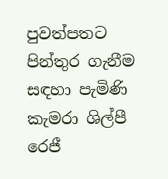පුවත්පතට පින්තුර ගැනීම සඳහා පැමිණි කැමරා ශිල්පී රෙජී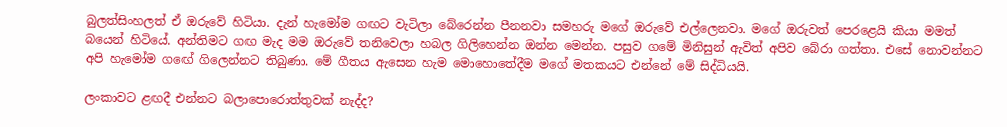බුලත්සිංහලත් ඒ ඔරුවේ හිටියා. දැන් හැමෝම ගඟට වැටිලා බේරෙන්න පීනනවා සමහරු මගේ ඔරුවේ එල්ලෙනවා. මගේ ඔරුවත් පෙරළෙයි කියා මමත් බයෙන් හිටියේ. අන්තිමට ගඟ මැද මම ඔරුවේ තනිවෙලා හබල ගිලිහෙන්න ඔන්න මෙන්න. පසුව ගමේ මිනිසුන් ඇවිත් අපිව බේරා ගත්තා. එසේ නොවන්නට අපි හැමෝම ගඟේ ගිලෙන්නට තිබුණා. මේ ගීතය ඇසෙන හැම මොහොතේදීම මගේ මතකයට එන්නේ මේ සිද්ධියයි.

ලංකාවට ළඟදී එන්නට බලාපොරොත්තුවක් නැද්ද?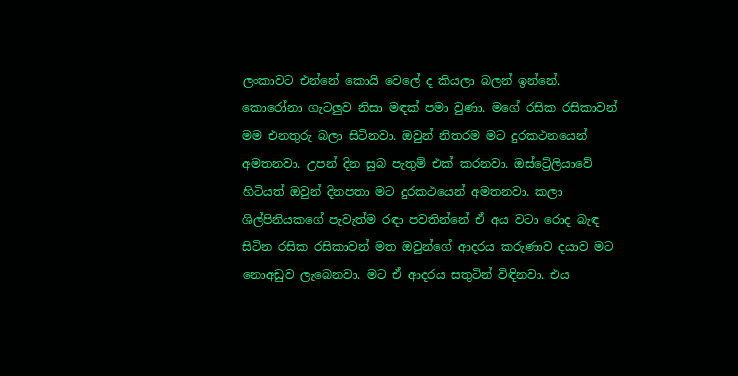ලංකාවට එන්නේ කොයි වෙලේ ද කියලා බලන් ඉන්නේ. කොරෝනා ගැටලුව නිසා මඳක් පමා වුණා. මගේ රසික රසිකාවන් මම එනතුරු බලා සිටිනවා. ඔවුන් නිතරම මට දුරකථනයෙන් අමතනවා. උපන් දින සුබ පැතුම් එක් කරනවා. ඔස්ට්‍රේලියාවේ හිටියත් ඔවුන් දිනපතා මට දුරකථයෙන් අමතනවා. කලා ශිල්පිනියකගේ පැවැත්ම රඳා පවතින්නේ ඒ අය වටා රොද බැඳ සිටින රසික රසිකාවන් මත ඔවුන්ගේ ආදරය කරුණාව දයාව මට නොඅඩුව ලැබෙනවා. මට ඒ ආදරය සතුටින් විඳිනවා. එය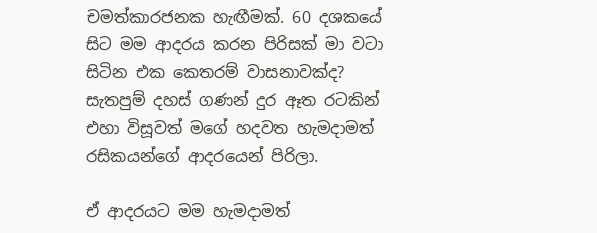චමත්කාරජනක හැඟීමක්. 60 දශකයේ සිට මම ආදරය කරන පිරිසක් මා වටා සිටින එක කෙතරම් වාසනාවක්ද? සැතපුම් දහස් ගණන් දුර ඈත රටකින් එහා විසූවත් මගේ හදවත හැමදාමත් රසිකයන්ගේ ආදරයෙන් පිරිලා.

ඒ ආදරයට මම හැමදාමත්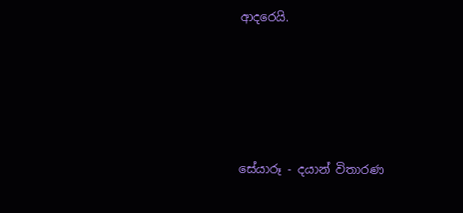ආදරෙයි.





සේයාරූ - දයාන් විතාරණ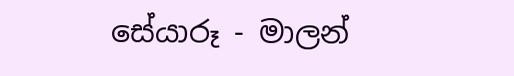සේයාරූ - මාලන්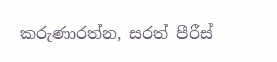කරුණාරත්න, සරත් පීරීස්